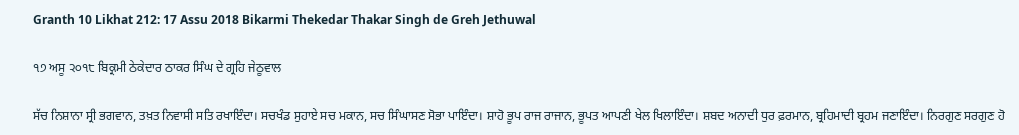Granth 10 Likhat 212: 17 Assu 2018 Bikarmi Thekedar Thakar Singh de Greh Jethuwal

੧੭ ਅਸੂ ੨੦੧੮ ਬਿਕ੍ਰਮੀ ਠੇਕੇਦਾਰ ਠਾਕਰ ਸਿੰਘ ਦੇ ਗ੍ਰਹਿ ਜੇਠੂਵਾਲ

ਸੱਚ ਨਿਸ਼ਾਨਾ ਸ੍ਰੀ ਭਗਵਾਨ, ਤਖ਼ਤ ਨਿਵਾਸੀ ਸਤਿ ਰਖਾਇੰਦਾ। ਸਚਖੰਡ ਸੁਹਾਏ ਸਚ ਮਕਾਨ, ਸਚ ਸਿੰਘਾਸਣ ਸੋਭਾ ਪਾਇੰਦਾ। ਸ਼ਾਹੋ ਭੂਪ ਰਾਜ ਰਾਜਾਨ, ਭੂਪਤ ਆਪਣੀ ਖੇਲ ਖਿਲਾਇੰਦਾ। ਸ਼ਬਦ ਅਨਾਦੀ ਧੁਰ ਫ਼ਰਮਾਨ, ਬ੍ਰਹਿਮਾਦੀ ਬ੍ਰਹਮ ਜਣਾਇੰਦਾ। ਨਿਰਗੁਣ ਸਰਗੁਣ ਹੋ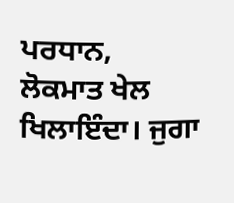ਪਰਧਾਨ, ਲੋਕਮਾਤ ਖੇਲ ਖਿਲਾਇੰਦਾ। ਜੁਗਾ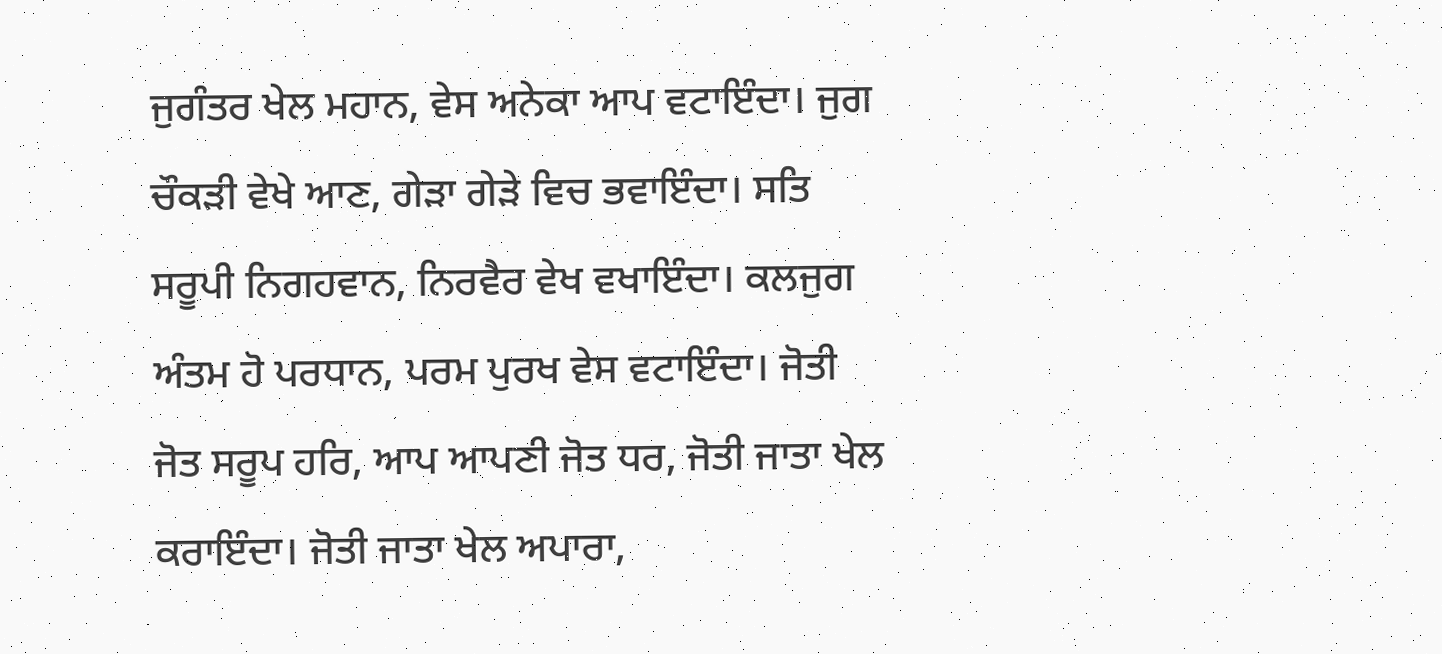ਜੁਗੰਤਰ ਖੇਲ ਮਹਾਨ, ਵੇਸ ਅਨੇਕਾ ਆਪ ਵਟਾਇੰਦਾ। ਜੁਗ ਚੌਕੜੀ ਵੇਖੇ ਆਣ, ਗੇੜਾ ਗੇੜੇ ਵਿਚ ਭਵਾਇੰਦਾ। ਸਤਿ ਸਰੂਪੀ ਨਿਗਹਵਾਨ, ਨਿਰਵੈਰ ਵੇਖ ਵਖਾਇੰਦਾ। ਕਲਜੁਗ ਅੰਤਮ ਹੋ ਪਰਧਾਨ, ਪਰਮ ਪੁਰਖ ਵੇਸ ਵਟਾਇੰਦਾ। ਜੋਤੀ ਜੋਤ ਸਰੂਪ ਹਰਿ, ਆਪ ਆਪਣੀ ਜੋਤ ਧਰ, ਜੋਤੀ ਜਾਤਾ ਖੇਲ ਕਰਾਇੰਦਾ। ਜੋਤੀ ਜਾਤਾ ਖੇਲ ਅਪਾਰਾ,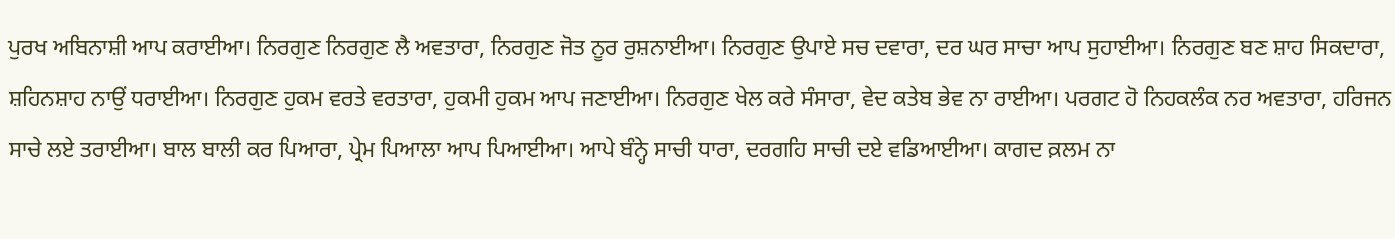ਪੁਰਖ ਅਬਿਨਾਸ਼ੀ ਆਪ ਕਰਾਈਆ। ਨਿਰਗੁਣ ਨਿਰਗੁਣ ਲੈ ਅਵਤਾਰਾ, ਨਿਰਗੁਣ ਜੋਤ ਨੂਰ ਰੁਸ਼ਨਾਈਆ। ਨਿਰਗੁਣ ਉਪਾਏ ਸਚ ਦਵਾਰਾ, ਦਰ ਘਰ ਸਾਚਾ ਆਪ ਸੁਹਾਈਆ। ਨਿਰਗੁਣ ਬਣ ਸ਼ਾਹ ਸਿਕਦਾਰਾ, ਸ਼ਹਿਨਸ਼ਾਹ ਨਾਉਂ ਧਰਾਈਆ। ਨਿਰਗੁਣ ਹੁਕਮ ਵਰਤੇ ਵਰਤਾਰਾ, ਹੁਕਮੀ ਹੁਕਮ ਆਪ ਜਣਾਈਆ। ਨਿਰਗੁਣ ਖੇਲ ਕਰੇ ਸੰਸਾਰਾ, ਵੇਦ ਕਤੇਬ ਭੇਵ ਨਾ ਰਾਈਆ। ਪਰਗਟ ਹੋ ਨਿਹਕਲੰਕ ਨਰ ਅਵਤਾਰਾ, ਹਰਿਜਨ ਸਾਚੇ ਲਏ ਤਰਾਈਆ। ਬਾਲ ਬਾਲੀ ਕਰ ਪਿਆਰਾ, ਪ੍ਰੇਮ ਪਿਆਲਾ ਆਪ ਪਿਆਈਆ। ਆਪੇ ਬੰਨ੍ਹੇ ਸਾਚੀ ਧਾਰਾ, ਦਰਗਹਿ ਸਾਚੀ ਦਏ ਵਡਿਆਈਆ। ਕਾਗਦ ਕ਼ਲਮ ਨਾ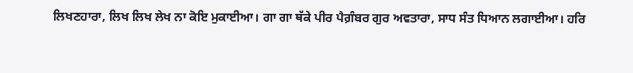ਲਿਖਣਹਾਰਾ, ਲਿਖ ਲਿਖ ਲੇਖ ਨਾ ਕੋਇ ਮੁਕਾਈਆ। ਗਾ ਗਾ ਥੱਕੇ ਪੀਰ ਪੈਗ਼ੰਬਰ ਗੁਰ ਅਵਤਾਰਾ, ਸਾਧ ਸੰਤ ਧਿਆਨ ਲਗਾਈਆ। ਹਰਿ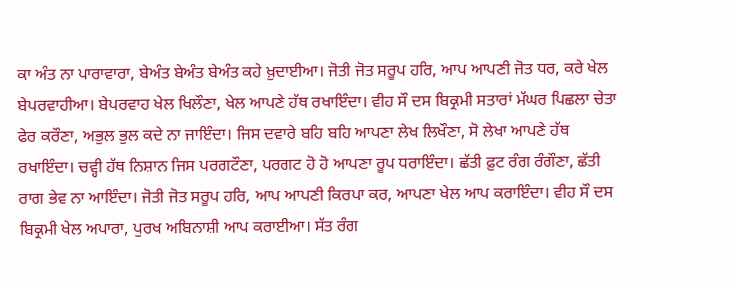ਕਾ ਅੰਤ ਨਾ ਪਾਰਾਵਾਰਾ, ਬੇਅੰਤ ਬੇਅੰਤ ਬੇਅੰਤ ਕਹੇ ਖ਼ੁਦਾਈਆ। ਜੋਤੀ ਜੋਤ ਸਰੂਪ ਹਰਿ, ਆਪ ਆਪਣੀ ਜੋਤ ਧਰ, ਕਰੇ ਖੇਲ ਬੇਪਰਵਾਹੀਆ। ਬੇਪਰਵਾਹ ਖੇਲ ਖਿਲੌਣਾ, ਖੇਲ ਆਪਣੇ ਹੱਥ ਰਖਾਇੰਦਾ। ਵੀਹ ਸੌ ਦਸ ਬਿਕ੍ਰਮੀ ਸਤਾਰਾਂ ਮੱਘਰ ਪਿਛਲਾ ਚੇਤਾ ਫੇਰ ਕਰੌਣਾ, ਅਭੁਲ ਭੁਲ ਕਦੇ ਨਾ ਜਾਇੰਦਾ। ਜਿਸ ਦਵਾਰੇ ਬਹਿ ਬਹਿ ਆਪਣਾ ਲੇਖ ਲਿਖੌਣਾ, ਸੋ ਲੇਖਾ ਆਪਣੇ ਹੱਥ ਰਖਾਇੰਦਾ। ਚਵ੍ਹੀ ਹੱਥ ਨਿਸ਼ਾਨ ਜਿਸ ਪਰਗਟੌਣਾ, ਪਰਗਟ ਹੋ ਹੋ ਆਪਣਾ ਰੂਪ ਧਰਾਇੰਦਾ। ਛੱਤੀ ਫ਼ੁਟ ਰੰਗ ਰੰਗੌਣਾ, ਛੱਤੀ ਰਾਗ ਭੇਵ ਨਾ ਆਇੰਦਾ। ਜੋਤੀ ਜੋਤ ਸਰੂਪ ਹਰਿ, ਆਪ ਆਪਣੀ ਕਿਰਪਾ ਕਰ, ਆਪਣਾ ਖੇਲ ਆਪ ਕਰਾਇੰਦਾ। ਵੀਹ ਸੌ ਦਸ ਬਿਕ੍ਰਮੀ ਖੇਲ ਅਪਾਰਾ, ਪੁਰਖ ਅਬਿਨਾਸ਼ੀ ਆਪ ਕਰਾਈਆ। ਸੱਤ ਰੰਗ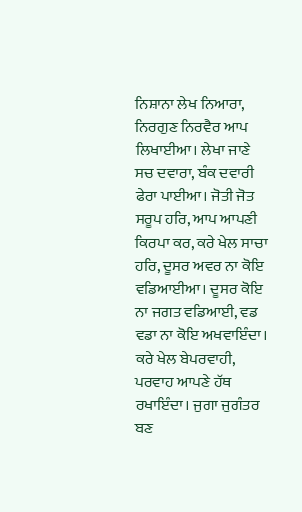ਨਿਸ਼ਾਨਾ ਲੇਖ ਨਿਆਰਾ, ਨਿਰਗੁਣ ਨਿਰਵੈਰ ਆਪ ਲਿਖਾਈਆ। ਲੇਖਾ ਜਾਣੇ ਸਚ ਦਵਾਰਾ, ਬੰਕ ਦਵਾਰੀ ਫੇਰਾ ਪਾਈਆ। ਜੋਤੀ ਜੋਤ ਸਰੂਪ ਹਰਿ, ਆਪ ਆਪਣੀ ਕਿਰਪਾ ਕਰ, ਕਰੇ ਖੇਲ ਸਾਚਾ ਹਰਿ, ਦੂਸਰ ਅਵਰ ਨਾ ਕੋਇ ਵਡਿਆਈਆ। ਦੂਸਰ ਕੋਇ ਨਾ ਜਗਤ ਵਡਿਆਈ, ਵਡ ਵਡਾ ਨਾ ਕੋਇ ਅਖਵਾਇੰਦਾ। ਕਰੇ ਖੇਲ ਬੇਪਰਵਾਹੀ, ਪਰਵਾਹ ਆਪਣੇ ਹੱਥ ਰਖਾਇੰਦਾ। ਜੁਗਾ ਜੁਗੰਤਰ ਬਣ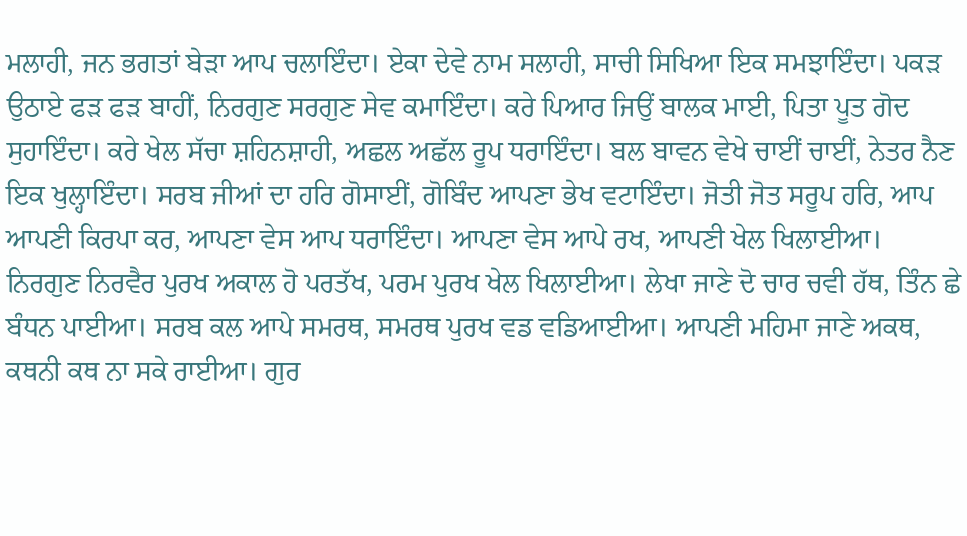ਮਲਾਹੀ, ਜਨ ਭਗਤਾਂ ਬੇੜਾ ਆਪ ਚਲਾਇੰਦਾ। ਏਕਾ ਦੇਵੇ ਨਾਮ ਸਲਾਹੀ, ਸਾਚੀ ਸਿਖਿਆ ਇਕ ਸਮਝਾਇੰਦਾ। ਪਕੜ ਉਠਾਏ ਫੜ ਫੜ ਬਾਹੀਂ, ਨਿਰਗੁਣ ਸਰਗੁਣ ਸੇਵ ਕਮਾਇੰਦਾ। ਕਰੇ ਪਿਆਰ ਜਿਉਂ ਬਾਲਕ ਮਾਈ, ਪਿਤਾ ਪੂਤ ਗੋਦ ਸੁਹਾਇੰਦਾ। ਕਰੇ ਖੇਲ ਸੱਚਾ ਸ਼ਹਿਨਸ਼ਾਹੀ, ਅਛਲ ਅਛੱਲ ਰੂਪ ਧਰਾਇੰਦਾ। ਬਲ ਬਾਵਨ ਵੇਖੇ ਚਾਈਂ ਚਾਈਂ, ਨੇਤਰ ਨੈਣ ਇਕ ਖੁਲ੍ਹਾਇੰਦਾ। ਸਰਬ ਜੀਆਂ ਦਾ ਹਰਿ ਗੋਸਾਈਂ, ਗੋਬਿੰਦ ਆਪਣਾ ਭੇਖ ਵਟਾਇੰਦਾ। ਜੋਤੀ ਜੋਤ ਸਰੂਪ ਹਰਿ, ਆਪ ਆਪਣੀ ਕਿਰਪਾ ਕਰ, ਆਪਣਾ ਵੇਸ ਆਪ ਧਰਾਇੰਦਾ। ਆਪਣਾ ਵੇਸ ਆਪੇ ਰਖ, ਆਪਣੀ ਖੇਲ ਖਿਲਾਈਆ। ਨਿਰਗੁਣ ਨਿਰਵੈਰ ਪੁਰਖ ਅਕਾਲ ਹੋ ਪਰਤੱਖ, ਪਰਮ ਪੁਰਖ ਖੇਲ ਖਿਲਾਈਆ। ਲੇਖਾ ਜਾਣੇ ਦੋ ਚਾਰ ਚਵੀ ਹੱਥ, ਤਿੰਨ ਛੇ ਬੰਧਨ ਪਾਈਆ। ਸਰਬ ਕਲ ਆਪੇ ਸਮਰਥ, ਸਮਰਥ ਪੁਰਖ ਵਡ ਵਡਿਆਈਆ। ਆਪਣੀ ਮਹਿਮਾ ਜਾਣੇ ਅਕਥ, ਕਥਨੀ ਕਥ ਨਾ ਸਕੇ ਰਾਈਆ। ਗੁਰ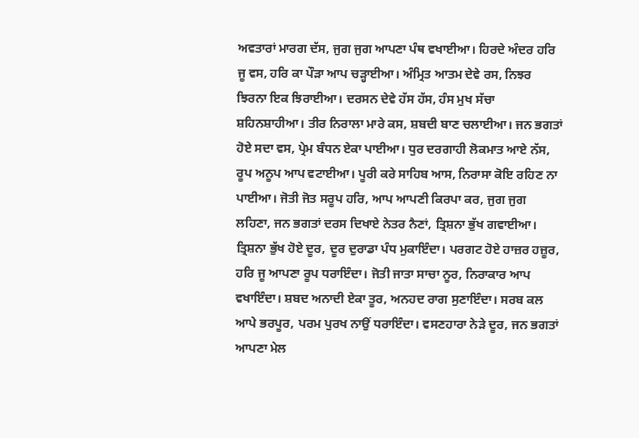ਅਵਤਾਰਾਂ ਮਾਰਗ ਦੱਸ, ਜੁਗ ਜੁਗ ਆਪਣਾ ਪੰਥ ਵਖਾਈਆ। ਹਿਰਦੇ ਅੰਦਰ ਹਰਿ ਜੂ ਵਸ, ਹਰਿ ਕਾ ਪੌੜਾ ਆਪ ਚੜ੍ਹਾਈਆ। ਅੰਮ੍ਰਿਤ ਆਤਮ ਦੇਵੇ ਰਸ, ਨਿਝਰ ਝਿਰਨਾ ਇਕ ਝਿਰਾਈਆ। ਦਰਸਨ ਦੇਵੇ ਹੱਸ ਹੱਸ, ਹੰਸ ਮੁਖ ਸੱਚਾ ਸ਼ਹਿਨਸ਼ਾਹੀਆ। ਤੀਰ ਨਿਰਾਲਾ ਮਾਰੇ ਕਸ, ਸ਼ਬਦੀ ਬਾਣ ਚਲਾਈਆ। ਜਨ ਭਗਤਾਂ ਹੋਏ ਸਦਾ ਵਸ, ਪ੍ਰੇਮ ਬੰਧਨ ਏਕਾ ਪਾਈਆ। ਧੁਰ ਦਰਗਾਹੀ ਲੋਕਮਾਤ ਆਏ ਨੱਸ, ਰੂਪ ਅਨੂਪ ਆਪ ਵਟਾਈਆ। ਪੂਰੀ ਕਰੇ ਸਾਹਿਬ ਆਸ, ਨਿਰਾਸਾ ਕੋਇ ਰਹਿਣ ਨਾ ਪਾਈਆ। ਜੋਤੀ ਜੋਤ ਸਰੂਪ ਹਰਿ, ਆਪ ਆਪਣੀ ਕਿਰਪਾ ਕਰ, ਜੁਗ ਜੁਗ ਲਹਿਣਾ, ਜਨ ਭਗਤਾਂ ਦਰਸ ਦਿਖਾਏ ਨੇਤਰ ਨੈਣਾਂ, ਤ੍ਰਿਸ਼ਨਾ ਭੁੱਖ ਗਵਾਈਆ। ਤ੍ਰਿਸ਼ਨਾ ਭੁੱਖ ਹੋਏ ਦੂਰ, ਦੂਰ ਦੁਰਾਡਾ ਪੰਧ ਮੁਕਾਇੰਦਾ। ਪਰਗਟ ਹੋਏ ਹਾਜ਼ਰ ਹਜ਼ੂਰ, ਹਰਿ ਜੂ ਆਪਣਾ ਰੂਪ ਧਰਾਇੰਦਾ। ਜੋਤੀ ਜਾਤਾ ਸਾਚਾ ਨੂਰ, ਨਿਰਾਕਾਰ ਆਪ ਵਖਾਇੰਦਾ। ਸ਼ਬਦ ਅਨਾਦੀ ਏਕਾ ਤੂਰ, ਅਨਹਦ ਰਾਗ ਸੁਣਾਇੰਦਾ। ਸਰਬ ਕਲ ਆਪੇ ਭਰਪੂਰ, ਪਰਮ ਪੁਰਖ ਨਾਉਂ ਧਰਾਇੰਦਾ। ਵਸਣਹਾਰਾ ਨੇੜੇ ਦੂਰ, ਜਨ ਭਗਤਾਂ ਆਪਣਾ ਮੇਲ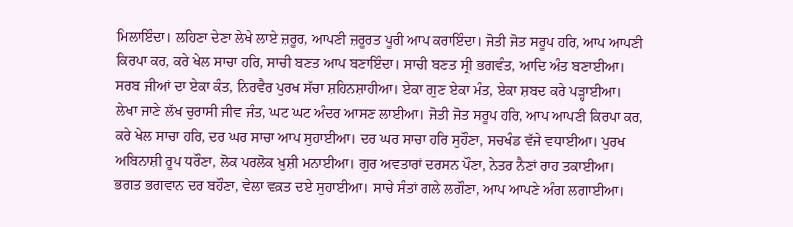ਮਿਲਾਇੰਦਾ। ਲਹਿਣਾ ਦੇਣਾ ਲੇਖੇ ਲਾਏ ਜ਼ਰੂਰ, ਆਪਣੀ ਜ਼ਰੂਰਤ ਪੂਰੀ ਆਪ ਕਰਾਇੰਦਾ। ਜੋਤੀ ਜੋਤ ਸਰੂਪ ਹਰਿ, ਆਪ ਆਪਣੀ ਕਿਰਪਾ ਕਰ, ਕਰੇ ਖੇਲ ਸਾਚਾ ਹਰਿ, ਸਾਚੀ ਬਣਤ ਆਪ ਬਣਾਇੰਦਾ। ਸਾਚੀ ਬਣਤ ਸ੍ਰੀ ਭਗਵੰਤ, ਆਦਿ ਅੰਤ ਬਣਾਈਆ। ਸਰਬ ਜੀਆਂ ਦਾ ਏਕਾ ਕੰਤ, ਨਿਰਵੈਰ ਪੁਰਖ ਸੱਚਾ ਸ਼ਹਿਨਸ਼ਾਹੀਆ। ਏਕਾ ਗੁਣ ਏਕਾ ਮੰਤ, ਏਕਾ ਸ਼ਬਦ ਕਰੇ ਪੜ੍ਹਾਈਆ। ਲੇਖਾ ਜਾਣੇ ਲੱਖ ਚੁਰਾਸੀ ਜੀਵ ਜੰਤ, ਘਟ ਘਟ ਅੰਦਰ ਆਸਣ ਲਾਈਆ। ਜੋਤੀ ਜੋਤ ਸਰੂਪ ਹਰਿ, ਆਪ ਆਪਣੀ ਕਿਰਪਾ ਕਰ, ਕਰੇ ਖੇਲ ਸਾਚਾ ਹਰਿ, ਦਰ ਘਰ ਸਾਚਾ ਆਪ ਸੁਹਾਈਆ। ਦਰ ਘਰ ਸਾਚਾ ਹਰਿ ਸੁਹੌਣਾ, ਸਚਖੰਡ ਵੱਜੇ ਵਧਾਈਆ। ਪੁਰਖ ਅਬਿਨਾਸ਼ੀ ਰੂਪ ਧਰੌਣਾ, ਲੋਕ ਪਰਲੋਕ ਖ਼ੁਸ਼ੀ ਮਨਾਈਆ। ਗੁਰ ਅਵਤਾਰਾਂ ਦਰਸਨ ਪੌਣਾ, ਨੇਤਰ ਨੈਣਾਂ ਰਾਹ ਤਕਾਈਆ। ਭਗਤ ਭਗਵਾਨ ਦਰ ਬਹੌਣਾ, ਵੇਲਾ ਵਕ਼ਤ ਦਏ ਸੁਹਾਈਆ। ਸਾਚੇ ਸੰਤਾਂ ਗਲੇ ਲਗੌਣਾ, ਆਪ ਆਪਣੇ ਅੰਗ ਲਗਾਈਆ।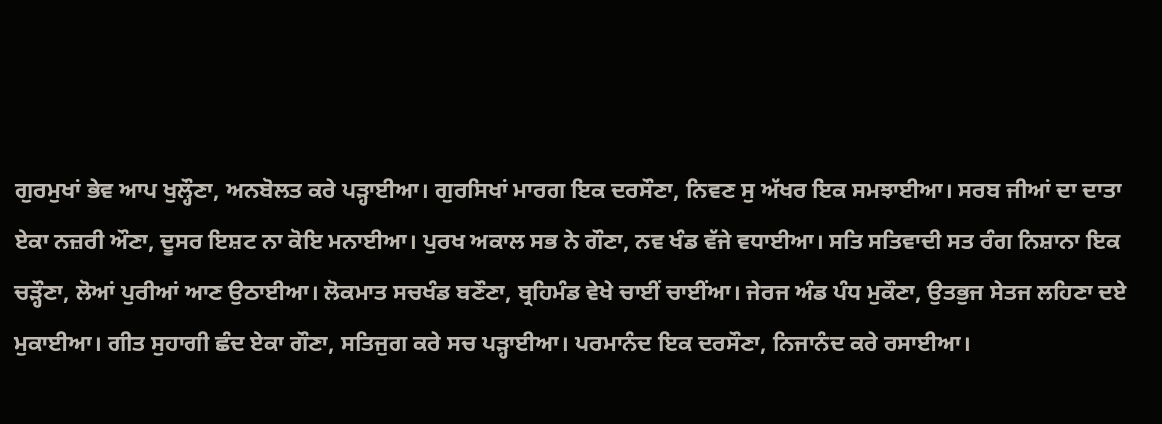ਗੁਰਮੁਖਾਂ ਭੇਵ ਆਪ ਖੁਲ੍ਹੌਣਾ, ਅਨਬੋਲਤ ਕਰੇ ਪੜ੍ਹਾਈਆ। ਗੁਰਸਿਖਾਂ ਮਾਰਗ ਇਕ ਦਰਸੌਣਾ, ਨਿਵਣ ਸੁ ਅੱਖਰ ਇਕ ਸਮਝਾਈਆ। ਸਰਬ ਜੀਆਂ ਦਾ ਦਾਤਾ ਏਕਾ ਨਜ਼ਰੀ ਔਣਾ, ਦੂਸਰ ਇਸ਼ਟ ਨਾ ਕੋਇ ਮਨਾਈਆ। ਪੁਰਖ ਅਕਾਲ ਸਭ ਨੇ ਗੌਣਾ, ਨਵ ਖੰਡ ਵੱਜੇ ਵਧਾਈਆ। ਸਤਿ ਸਤਿਵਾਦੀ ਸਤ ਰੰਗ ਨਿਸ਼ਾਨਾ ਇਕ ਚੜ੍ਹੌਣਾ, ਲੋਆਂ ਪੁਰੀਆਂ ਆਣ ਉਠਾਈਆ। ਲੋਕਮਾਤ ਸਚਖੰਡ ਬਣੌਣਾ, ਬ੍ਰਹਿਮੰਡ ਵੇਖੇ ਚਾਈਂ ਚਾਈਂਆ। ਜੇਰਜ ਅੰਡ ਪੰਧ ਮੁਕੌਣਾ, ਉਤਭੁਜ ਸੇਤਜ ਲਹਿਣਾ ਦਏ ਮੁਕਾਈਆ। ਗੀਤ ਸੁਹਾਗੀ ਛੰਦ ਏਕਾ ਗੌਣਾ, ਸਤਿਜੁਗ ਕਰੇ ਸਚ ਪੜ੍ਹਾਈਆ। ਪਰਮਾਨੰਦ ਇਕ ਦਰਸੌਣਾ, ਨਿਜਾਨੰਦ ਕਰੇ ਰਸਾਈਆ।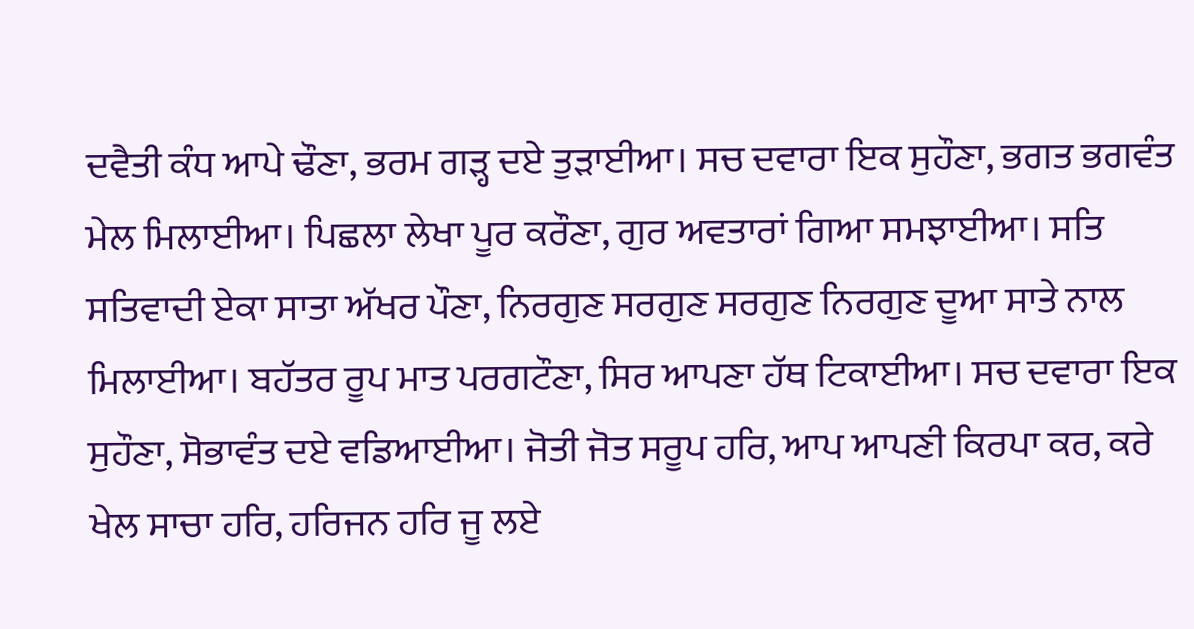ਦਵੈਤੀ ਕੰਧ ਆਪੇ ਢੌਣਾ, ਭਰਮ ਗੜ੍ਹ ਦਏ ਤੁੜਾਈਆ। ਸਚ ਦਵਾਰਾ ਇਕ ਸੁਹੌਣਾ, ਭਗਤ ਭਗਵੰਤ ਮੇਲ ਮਿਲਾਈਆ। ਪਿਛਲਾ ਲੇਖਾ ਪੂਰ ਕਰੌਣਾ, ਗੁਰ ਅਵਤਾਰਾਂ ਗਿਆ ਸਮਝਾਈਆ। ਸਤਿ ਸਤਿਵਾਦੀ ਏਕਾ ਸਾਤਾ ਅੱਖਰ ਪੌਣਾ, ਨਿਰਗੁਣ ਸਰਗੁਣ ਸਰਗੁਣ ਨਿਰਗੁਣ ਦੂਆ ਸਾਤੇ ਨਾਲ ਮਿਲਾਈਆ। ਬਹੱਤਰ ਰੂਪ ਮਾਤ ਪਰਗਟੌਣਾ, ਸਿਰ ਆਪਣਾ ਹੱਥ ਟਿਕਾਈਆ। ਸਚ ਦਵਾਰਾ ਇਕ ਸੁਹੌਣਾ, ਸੋਭਾਵੰਤ ਦਏ ਵਡਿਆਈਆ। ਜੋਤੀ ਜੋਤ ਸਰੂਪ ਹਰਿ, ਆਪ ਆਪਣੀ ਕਿਰਪਾ ਕਰ, ਕਰੇ ਖੇਲ ਸਾਚਾ ਹਰਿ, ਹਰਿਜਨ ਹਰਿ ਜੂ ਲਏ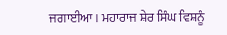ਜਗਾਈਆ। ਮਹਾਰਾਜ ਸ਼ੇਰ ਸਿੰਘ ਵਿਸ਼ਨੂੰ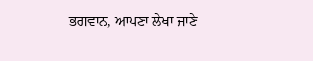ਭਗਵਾਨ, ਆਪਣਾ ਲੇਖਾ ਜਾਣੇ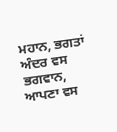ਮਹਾਨ, ਭਗਤਾਂ ਅੰਦਰ ਵਸ ਭਗਵਾਨ, ਆਪਣਾ ਵਸ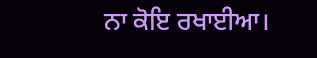ਨਾ ਕੋਇ ਰਖਾਈਆ।